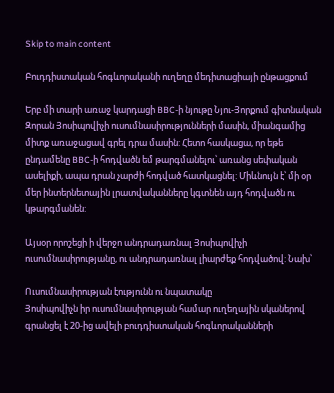Skip to main content

Բուդդիստական հոգևորականի ուղեղը մեդիտացիայի ընթացքում

Երբ մի տարի առաջ կարդացի BBC-ի նյութը Նյու-Յորքում գիտնական Զորան Յոսիպովիչի ուսումնասիրությունների մասին, միանգամից միտք առաջացավ գրել դրա մասին: Հետո հասկացա, որ եթե ընդամենը BBC-ի հոդվածն եմ թարգմանելու՝ առանց սեփական ասելիքի, ապա դրան չարժի հոդված հատկացնել: Միևնույն է՝ մի օր մեր ինտերնետային լրատվականները կգտնեն այդ հոդվածն ու կթարգմանեն:

Այսօր որոշեցի ի վերջո անդրադառնալ Յոսիպովիչի ուսումնասիրությանը, ու անդրադառնալ լիարժեք հոդվածով: Նախ՝

Ուսումնասիրության էությունն ու նպատակը
Յոսիպովիչն իր ուսումնասիրության համար ուղեղային սկաներով գրանցել է 20-ից ավելի բուդդիստական հոգևորականների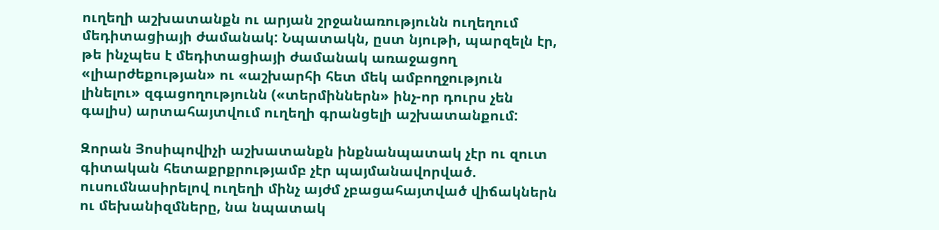ուղեղի աշխատանքն ու արյան շրջանառությունն ուղեղում մեդիտացիայի ժամանակ: Նպատակն, ըստ նյութի, պարզելն էր, թե ինչպես է մեդիտացիայի ժամանակ առաջացող «լիարժեքության» ու «աշխարհի հետ մեկ ամբողջություն լինելու» զգացողությունն («տերմիններն» ինչ-որ դուրս չեն գալիս) արտահայտվում ուղեղի գրանցելի աշխատանքում:

Զորան Յոսիպովիչի աշխատանքն ինքնանպատակ չէր ու զուտ գիտական հետաքրքրությամբ չէր պայմանավորված. ուսումնասիրելով ուղեղի մինչ այժմ չբացահայտված վիճակներն ու մեխանիզմները, նա նպատակ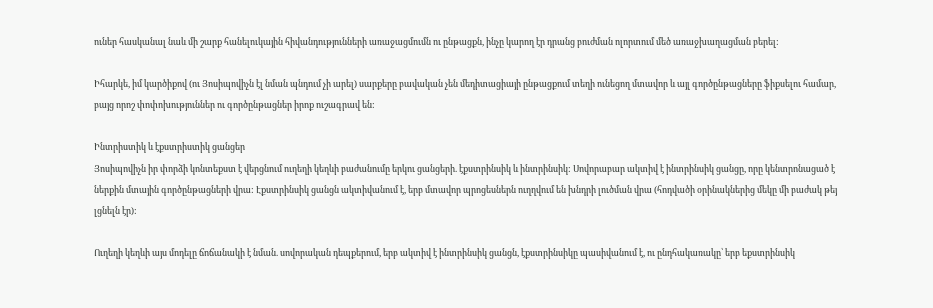ուներ հասկանալ նաև մի շարք հանելուկային հիվանդությունների առաջացմումն ու ընթացքն, ինչը կարող էր դրանց բուժման ոլորտում մեծ առաջխաղացման բերել:

Իհարկե, իմ կարծիքով (ու Յոսիպովիչն էլ նման պնդում չի արել) սարքերը բավական չեն մեդիտացիայի ընթացքում տեղի ունեցող մտավոր և այլ գործընթացները ֆիքսելու համար, բայց որոշ փոփոխություններ ու գործընթացներ իրոք ուշագրավ են:

Ինտրիստիկ և էքստրիստիկ ցանցեր
Յոսիպովիչն իր փորձի կոնտեքստ է վերցնում ուղեղի կեղևի բաժանումը երկու ցանցերի. էքստրինսիկ և ինտրինսիկ: Սովորաբար ակտիվ է ինտրինսիկ ցանցը, որը կենտրոնացած է ներքին մտային գործընթացների վրա: Էքստրինսիկ ցանցն ակտիվանում է, երբ մտավոր պրոցեսներն ուղղվում են խնդրի լուծման վրա (հոդվածի օրինակներից մեկը մի բաժակ թեյ լցնելն էր):

Ուղեղի կեղևի այս մոդելը ճոճանակի է նման. սովորական դեպքերում, երբ ակտիվ է ինտրինսիկ ցանցն, էքստրինսիկը պասիվանում է, ու ընդհակառակը՝ երբ եքստրինսիկ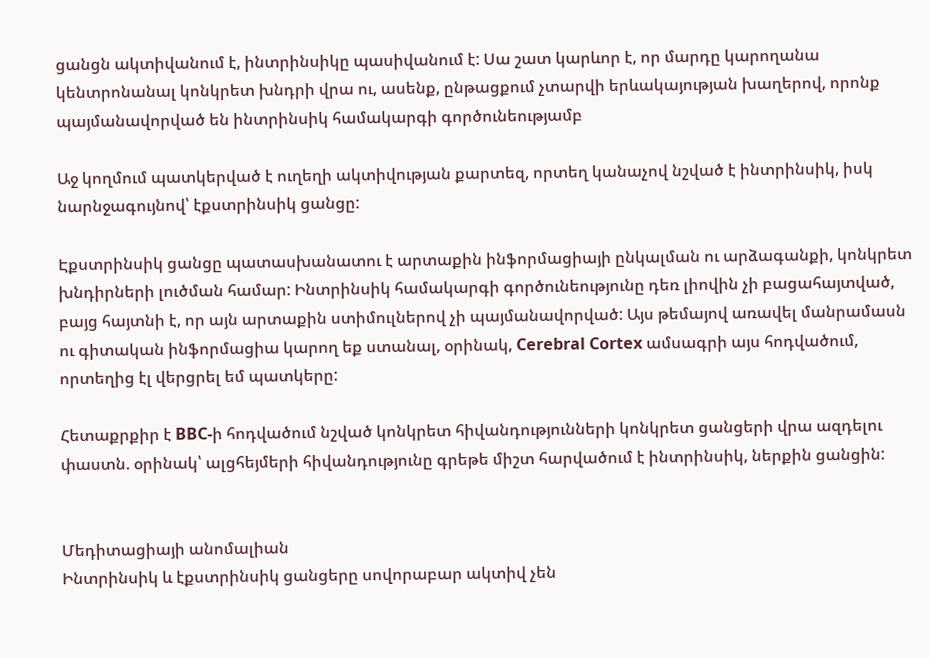ցանցն ակտիվանում է, ինտրինսիկը պասիվանում է: Սա շատ կարևոր է, որ մարդը կարողանա կենտրոնանալ կոնկրետ խնդրի վրա ու, ասենք, ընթացքում չտարվի երևակայության խաղերով, որոնք պայմանավորված են ինտրինսիկ համակարգի գործունեությամբ

Աջ կողմում պատկերված է ուղեղի ակտիվության քարտեզ, որտեղ կանաչով նշված է ինտրինսիկ, իսկ նարնջագույնով՝ էքստրինսիկ ցանցը:

Էքստրինսիկ ցանցը պատասխանատու է արտաքին ինֆորմացիայի ընկալման ու արձագանքի, կոնկրետ խնդիրների լուծման համար: Ինտրինսիկ համակարգի գործունեությունը դեռ լիովին չի բացահայտված, բայց հայտնի է, որ այն արտաքին ստիմուլներով չի պայմանավորված: Այս թեմայով առավել մանրամասն ու գիտական ինֆորմացիա կարող եք ստանալ, օրինակ, Cerebral Cortex ամսագրի այս հոդվածում, որտեղից էլ վերցրել եմ պատկերը:

Հետաքրքիր է BBC-ի հոդվածում նշված կոնկրետ հիվանդությունների կոնկրետ ցանցերի վրա ազդելու փաստն. օրինակ՝ ալցհեյմերի հիվանդությունը գրեթե միշտ հարվածում է ինտրինսիկ, ներքին ցանցին:


Մեդիտացիայի անոմալիան
Ինտրինսիկ և էքստրինսիկ ցանցերը սովորաբար ակտիվ չեն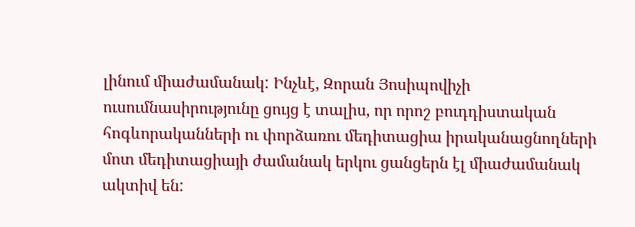լինում միաժամանակ: Ինչևէ, Զորան Յոսիպովիչի ուսումնասիրությունը ցույց է տալիս, որ որոշ բուդդիստական հոգևորականների ու փորձառու մեդիտացիա իրականացնողների մոտ մեդիտացիայի ժամանակ երկու ցանցերն էլ միաժամանակ ակտիվ են: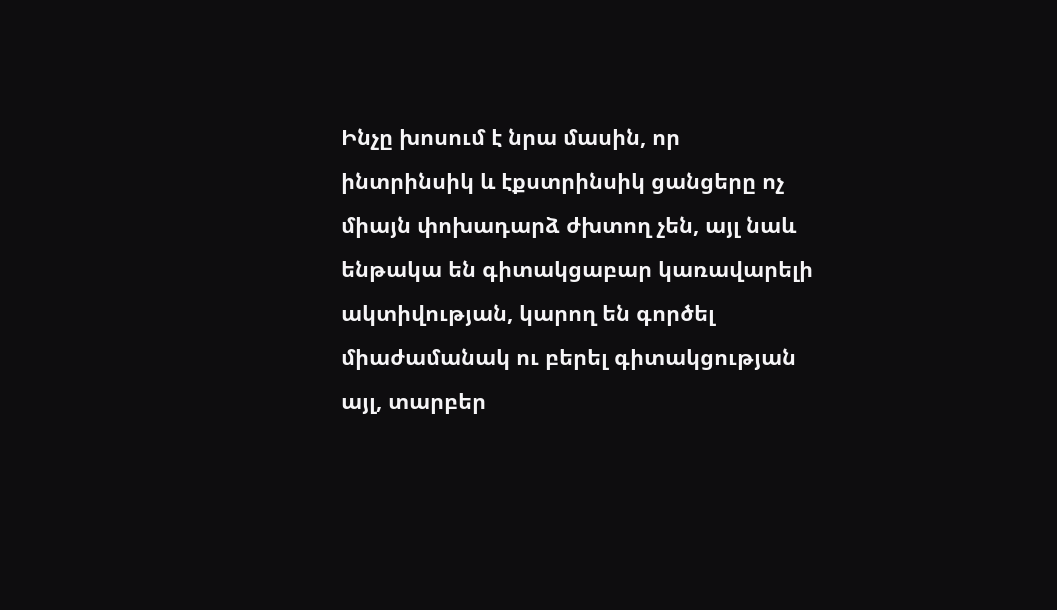Ինչը խոսում է նրա մասին, որ ինտրինսիկ և էքստրինսիկ ցանցերը ոչ միայն փոխադարձ ժխտող չեն, այլ նաև ենթակա են գիտակցաբար կառավարելի ակտիվության, կարող են գործել միաժամանակ ու բերել գիտակցության այլ, տարբեր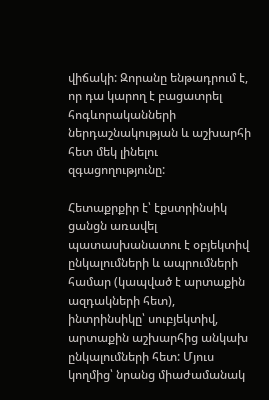վիճակի: Զորանը ենթադրում է, որ դա կարող է բացատրել հոգևորականների ներդաշնակության և աշխարհի հետ մեկ լինելու զգացողությունը:

Հետաքրքիր է՝ էքստրինսիկ ցանցն առավել պատասխանատու է օբյեկտիվ ընկալումների և ապրումների համար (կապված է արտաքին ազդակների հետ), ինտրինսիկը՝ սուբյեկտիվ, արտաքին աշխարհից անկախ ընկալումների հետ: Մյուս կողմից՝ նրանց միաժամանակ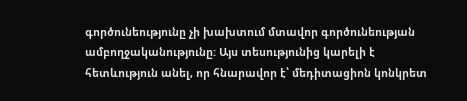գործունեությունը չի խախտում մտավոր գործունեության ամբողջականությունը: Այս տեսությունից կարելի է հետևություն անել, որ հնարավոր է՝ մեդիտացիոն կոնկրետ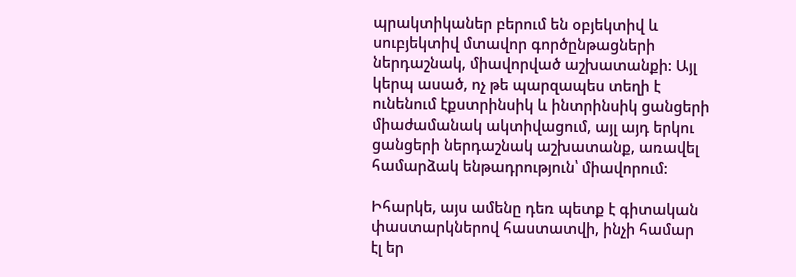պրակտիկաներ բերում են օբյեկտիվ և սուբյեկտիվ մտավոր գործընթացների ներդաշնակ, միավորված աշխատանքի: Այլ կերպ ասած, ոչ թե պարզապես տեղի է ունենում էքստրինսիկ և ինտրինսիկ ցանցերի միաժամանակ ակտիվացում, այլ այդ երկու ցանցերի ներդաշնակ աշխատանք, առավել համարձակ ենթադրություն՝ միավորում:

Իհարկե, այս ամենը դեռ պետք է գիտական փաստարկներով հաստատվի, ինչի համար էլ եր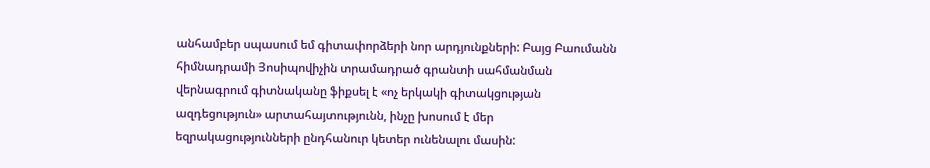անհամբեր սպասում եմ գիտափորձերի նոր արդյունքների: Բայց Բաումանն հիմնադրամի Յոսիպովիչին տրամադրած գրանտի սահմանման վերնագրում գիտնականը ֆիքսել է «ոչ երկակի գիտակցության ազդեցություն» արտահայտությունն, ինչը խոսում է մեր եզրակացությունների ընդհանուր կետեր ունենալու մասին: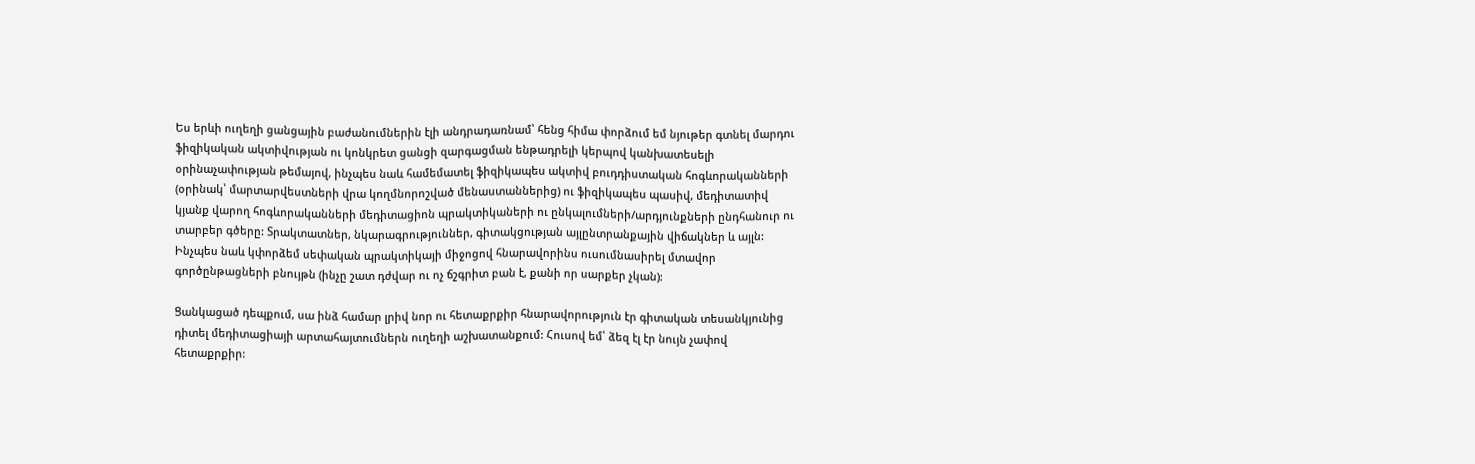Ես երևի ուղեղի ցանցային բաժանումներին էլի անդրադառնամ՝ հենց հիմա փորձում եմ նյութեր գտնել մարդու ֆիզիկական ակտիվության ու կոնկրետ ցանցի զարգացման ենթադրելի կերպով կանխատեսելի օրինաչափության թեմայով, ինչպես նաև համեմատել ֆիզիկապես ակտիվ բուդդիստական հոգևորականների (օրինակ՝ մարտարվեստների վրա կողմնորոշված մենաստաններից) ու ֆիզիկապես պասիվ, մեդիտատիվ կյանք վարող հոգևորականների մեդիտացիոն պրակտիկաների ու ընկալումների/արդյունքների ընդհանուր ու տարբեր գծերը: Տրակտատներ, նկարագրություններ, գիտակցության այլընտրանքային վիճակներ և այլն: Ինչպես նաև կփորձեմ սեփական պրակտիկայի միջոցով հնարավորինս ուսումնասիրել մտավոր գործընթացների բնույթն (ինչը շատ դժվար ու ոչ ճշգրիտ բան է, քանի որ սարքեր չկան):

Ցանկացած դեպքում, սա ինձ համար լրիվ նոր ու հետաքրքիր հնարավորություն էր գիտական տեսանկյունից դիտել մեդիտացիայի արտահայտումներն ուղեղի աշխատանքում: Հուսով եմ՝ ձեզ էլ էր նույն չափով հետաքրքիր: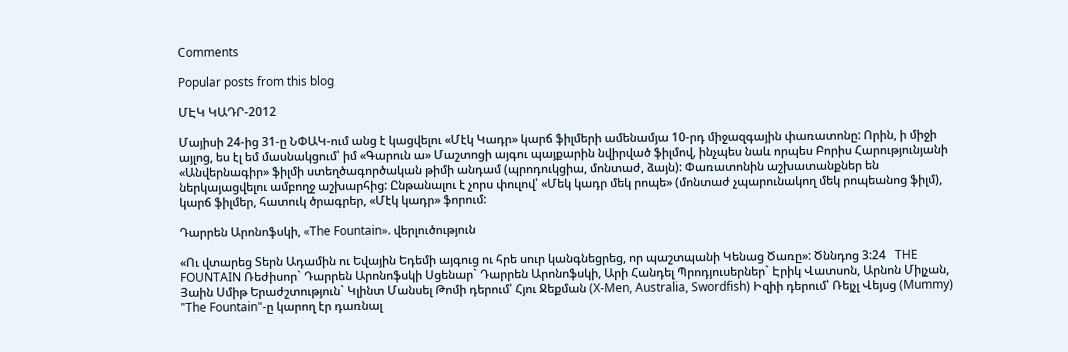Comments

Popular posts from this blog

ՄԷԿ ԿԱԴՐ-2012

Մայիսի 24-ից 31-ը ՆՓԱԿ-ում անց է կացվելու «Մէկ Կադր» կարճ ֆիլմերի ամենամյա 10-րդ միջազգային փառատոնը: Որին, ի միջի այլոց, ես էլ եմ մասնակցում՝ իմ «Գարուն ա» Մաշտոցի այգու պայքարին նվիրված ֆիլմով, ինչպես նաև որպես Բորիս Հարությունյանի «Անվերնագիր» ֆիլմի ստեղծագործական թիմի անդամ (պրոդուկցիա, մոնտաժ, ձայն): Փառատոնին աշխատանքներ են ներկայացվելու ամբողջ աշխարհից: Ընթանալու է չորս փուլով՝ «Մեկ կադր մեկ րոպե» (մոնտաժ չպարունակող մեկ րոպեանոց ֆիլմ), կարճ ֆիլմեր, հատուկ ծրագրեր, «Մէկ կադր» ֆորում:

Դարրեն Արոնոֆսկի, «The Fountain». վերլուծություն

«Ու վտարեց Տերն Ադամին ու Եվային Եդեմի այգուց ու հրե սուր կանգնեցրեց, որ պաշտպանի Կենաց Ծառը»: Ծննդոց 3:24   THE FOUNTAIN Ռեժիսոր` Դարրեն Արոնոֆսկի Սցենար` Դարրեն Արոնոֆսկի, Արի Հանդել Պրոդյուսերներ` Էրիկ Վատսոն, Արնոն Միլչան, Յաին Սմիթ Երաժշտություն` Կլինտ Մանսել Թոմի դերում՝ Հյու Ջեքման (X-Men, Australia, Swordfish) Իզիի դերում՝ Ռեյչլ Վեյսց (Mummy) "The Fountain"-ը կարող էր դառնալ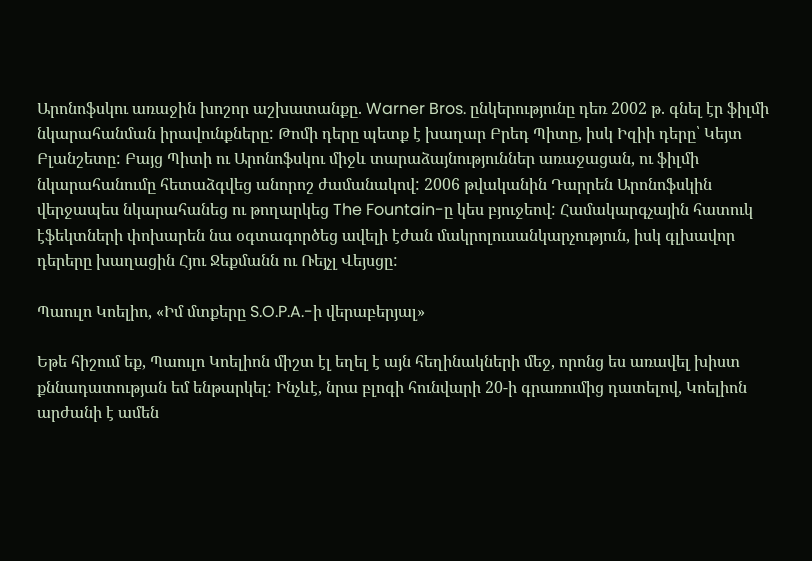Արոնոֆսկու առաջին խոշոր աշխատանքը. Warner Bros. ընկերությունը դեռ 2002 թ. գնել էր ֆիլմի նկարահանման իրավունքները: Թոմի դերը պետք է խաղար Բրեդ Պիտը, իսկ Իզիի դերը՝ Կեյտ Բլանշետը: Բայց Պիտի ու Արոնոֆսկու միջև տարաձայնություններ առաջացան, ու ֆիլմի նկարահանումը հետաձգվեց անորոշ ժամանակով: 2006 թվականին Դարրեն Արոնոֆսկին վերջապես նկարահանեց ու թողարկեց The Fountain-ը կես բյուջեով: Համակարգչային հատուկ էֆեկտների փոխարեն նա օգտագործեց ավելի էժան մակրոլուսանկարչություն, իսկ գլխավոր դերերը խաղացին Հյու Ջեքմանն ու Ռեյչլ Վեյսցը:

Պաուլո Կոելիո, «Իմ մտքերը S.O.P.A.-ի վերաբերյալ»

Եթե հիշում եք, Պաուլո Կոելիոն միշտ էլ եղել է այն հեղինակների մեջ, որոնց ես առավել խիստ քննադատության եմ ենթարկել: Ինչևէ, նրա բլոգի հունվարի 20-ի գրառումից դատելով, Կոելիոն արժանի է ամեն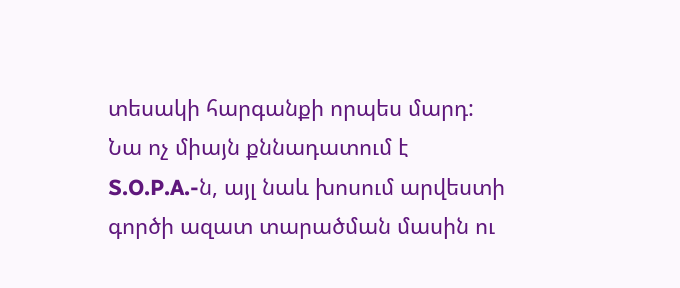տեսակի հարգանքի որպես մարդ: Նա ոչ միայն քննադատում է S.O.P.A.-ն, այլ նաև խոսում արվեստի գործի ազատ տարածման մասին ու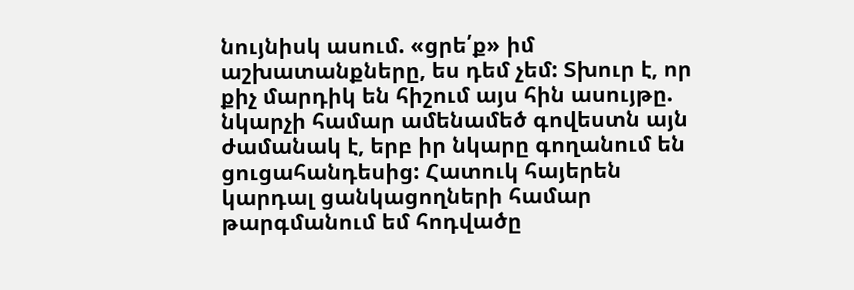նույնիսկ ասում. «ցրե՛ք» իմ աշխատանքները, ես դեմ չեմ: Տխուր է, որ քիչ մարդիկ են հիշում այս հին ասույթը. նկարչի համար ամենամեծ գովեստն այն ժամանակ է, երբ իր նկարը գողանում են ցուցահանդեսից: Հատուկ հայերեն կարդալ ցանկացողների համար թարգմանում եմ հոդվածը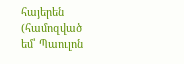հայերեն (համոզված եմ՝ Պաուլոն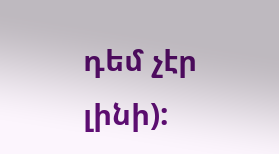դեմ չէր լինի):